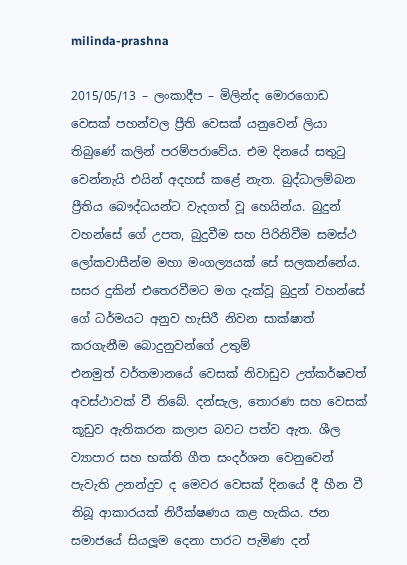milinda-prashna

2015/05/13 – ලංකාදීප – මිලින්ද මොරගොඩ
වෙසක් පහන්වල ප්‍රීති වෙසක් යනුවෙන් ලියා තිබුණේ කලින් පරම්පරාවේය. එම දිනයේ සතුටු වෙන්නැයි එයින් අදහස් කළේ නැත. බුද්ධාලම්බන ප්‍රීතිය බෞද්ධයන්ට වැදගත් වූ හෙයින්ය. බුදුන් වහන්සේ ගේ උපත, බුදුවීම සහ පිරිනිවීම සමස්ථ ලෝකවාසීන්ම මහා මංගල්‍යයක් සේ සලකන්නේය. සසර දුකින් එතෙරවීමට මග දැක්වූ බුදුන් වහන්සේ ගේ ධර්මයට අනුව හැසිරී නිවන සාක්ෂාත් කරගැනීම බොදුනුවන්ගේ උතුම්
එනමුත් වර්තමානයේ වෙසක් නිවාඩුව උත්කර්ෂවත් අවස්ථාවක් වී තිබේ. දන්සැල, තොරණ සහ වෙසක් කූඩුව ඇතිකරන කලාප බවට පත්ව ඇත. ශීල ව්‍යාපාර සහ භක්ති ගීත සංදර්ශන වෙනුවෙන් පැවැති උනන්දුව ද මෙවර වෙසක් දිනයේ දී හීන වී තිබූ ආකාරයක් නිරීක්ෂණය කළ හැකිය. ජන සමාජයේ සියලූම දෙනා පාරට පැමිණ දන්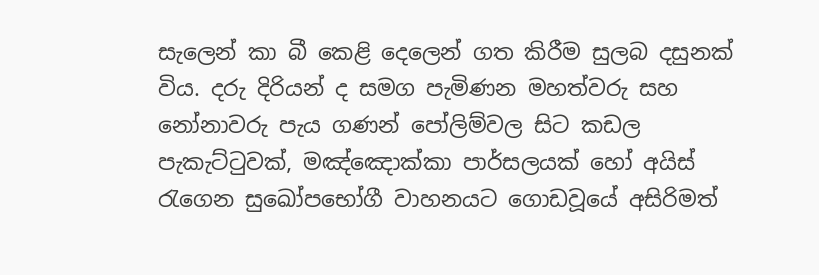සැලෙන් කා බී කෙළි දෙලෙන් ගත කිරීම සුලබ දසුනක් විය. දරු දිරියන් ද සමග පැමිණන මහත්වරු සහ නෝනාවරු පැය ගණන් පෝලිම්වල සිට කඩල පැකැට්ටුවක්, මඤ්ඤොක්කා පාර්සලයක් හෝ අයිස් රැගෙන සුඛෝපභෝගී වාහනයට ගොඩවූයේ අසිරිමත්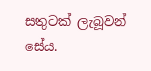සතුටක් ලැබූවන් සේය.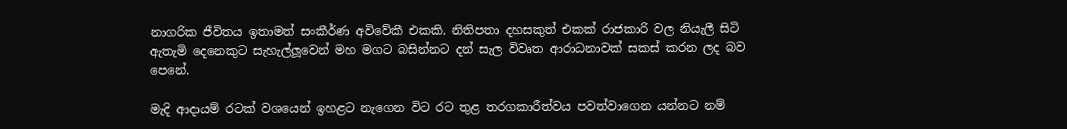නාගරික ජීවිතය ඉතාමත් සංකීර්ණ අවිවේකී එකකි. නිතිපතා දහසකුත් එකක් රාජකාරි වල නියැලී සිටි ඇතැමි දෙනෙකුට සැහැල්ලූවෙන් මහ මගට බසින්නට දන් සැල විවෘත ආරාධනාවක් සකස් කරන ලද බව පෙනේ.

මැදි ආදායම් රටක් වශයෙන් ඉහළට නැගෙන විට රට තුළ තරගකාරීත්වය පවත්වාගෙන යන්නට නම්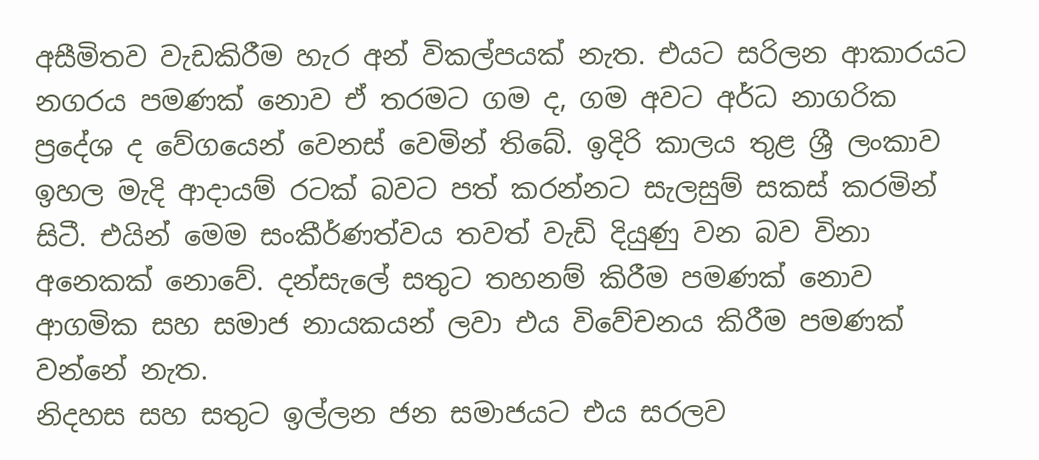අසීමිතව වැඩකිරීම හැර අන් විකල්පයක් නැත. එයට සරිලන ආකාරයට නගරය පමණක් නොව ඒ තරමට ගම ද, ගම අවට අර්ධ නාගරික ප්‍රදේශ ද වේගයෙන් වෙනස් වෙමින් තිබේ. ඉදිරි කාලය තුළ ශ්‍රී ලංකාව ඉහල මැදි ආදායම් රටක් බවට පත් කරන්නට සැලසුම් සකස් කරමින් සිටී. එයින් මෙම සංකීර්ණත්වය තවත් වැඩි දියුණු වන බව විනා අනෙකක් නොවේ. දන්සැලේ සතුට තහනම් කිරීම පමණක් නොව ආගමික සහ සමාජ නායකයන් ලවා එය විවේචනය කිරීම පමණක් වන්නේ නැත.
නිදහස සහ සතුට ඉල්ලන ජන සමාජයට එය සරලව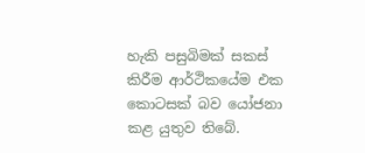හැකි පසුබිමක් සකස් කිරීම ආර්ථිකයේම එක කොටසක් බව යෝජනා කළ යුතුව තිබේ.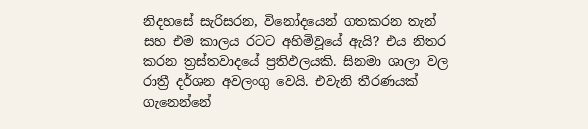නිදහසේ සැරිසරන, විනෝදයෙන් ගතකරන තැන් සහ එම කාලය රටට අහිමිවූයේ ඇයි? එය නිතර කරන ත්‍රස්තවාදයේ ප්‍රතිඵලයකි. සිනමා ශාලා වල රාත්‍රී දර්ශන අවලංගු වෙයි. එවැනි තීරණයක් ගැනෙන්නේ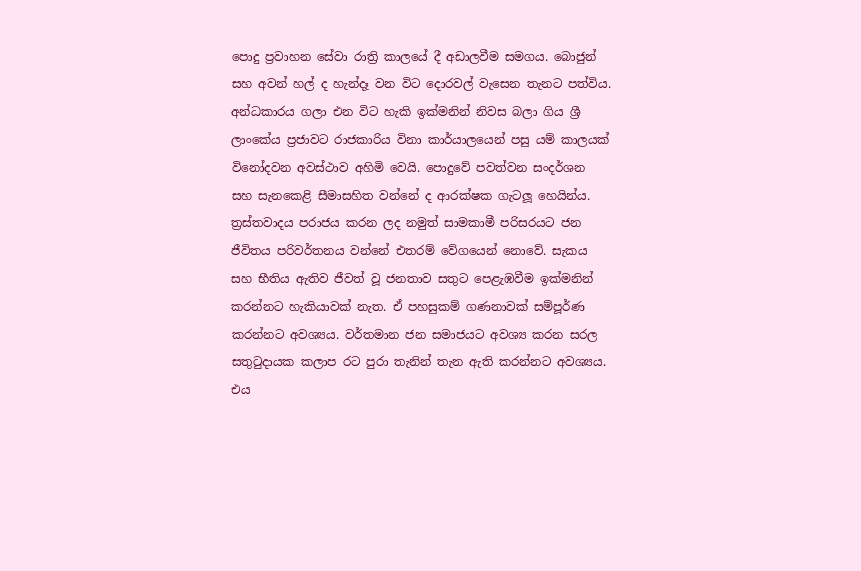පොදු ප්‍රවාහන සේවා රාත්‍රි කාලයේ දී අඩාලවීම සමගය. බොජුන් සහ අවන් හල් ද හැන්දෑ වන විට දොරවල් වැසෙන තැනට පත්විය. අන්ධකාරය ගලා එන විට හැකි ඉක්මනින් නිවස බලා ගිය ශ්‍රී ලාංකේය ප්‍රජාවට රාජකාරිය විනා කාර්යාලයෙන් පසු යම් කාලයක් විනෝදවන අවස්ථාව අහිමි වෙයි. පොදුවේ පවත්වන සංදර්ශන සහ සැනකෙළි සීමාසහිත වන්නේ ද ආරක්ෂක ගැටලූ හෙයින්ය.
ත්‍රස්තවාදය පරාජය කරන ලද නමුත් සාමකාමී පරිසරයට ජන ජීවිතය පරිවර්තනය වන්නේ එතරම් වේගයෙන් නොවේ. සැකය සහ භීතිය ඇතිව ජීවත් වූ ජනතාව සතුට පෙළැඹවීම ඉක්මනින් කරන්නට හැකියාවක් නැත. ඒ පහසුකම් ගණනාවක් සම්පූර්ණ කරන්නට අවශ්‍යය. වර්තමාන ජන සමාජයට අවශ්‍ය කරන සරල සතුටුදායක කලාප රට පුරා තැනින් තැන ඇති කරන්නට අවශ්‍යය. එය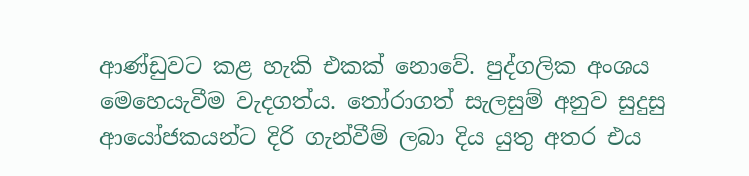ආණ්ඩුවට කළ හැකි එකක් නොවේ. පුද්ගලික අංශය මෙහෙයැවීම වැදගත්ය. තෝරාගත් සැලසුම් අනුව සුදුසු ආයෝජකයන්ට දිරි ගැන්වීම් ලබා දිය යුතු අතර එය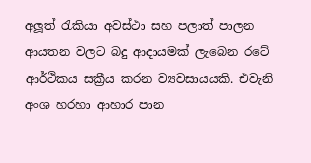අලූත් රැකියා අවස්ථා සහ පලාත් පාලන ආයතන වලට බදු ආදායමක් ලැබෙන රටේ ආර්ථිකය සක්‍රීය කරන ව්‍යවසායයකි. එවැනි අංශ හරහා ආහාර පාන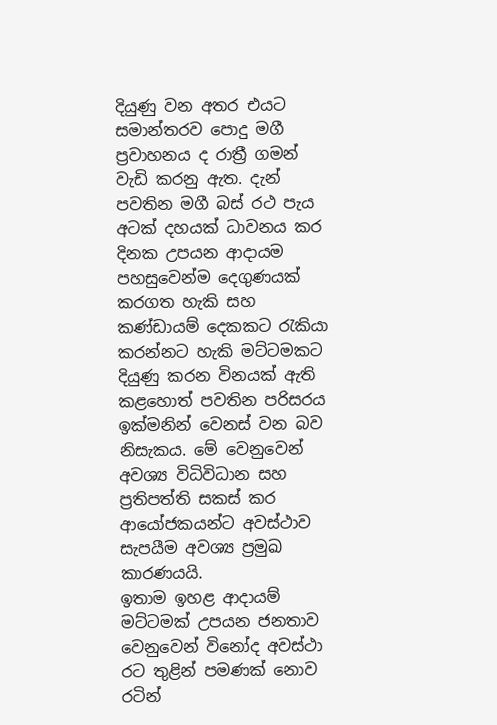දියුණු වන අතර එයට සමාන්තරව පොදු මගී ප්‍රවාහනය ද රාත්‍රී ගමන් වැඩි කරනු ඇත. දැන් පවතින මගී බස් රථ පැය අටක් දහයක් ධාවනය කර දිනක උපයන ආදායම පහසුවෙන්ම දෙගුණයක් කරගත හැකි සහ කණ්ඩායම් දෙකකට රැකියා කරන්නට හැකි මට්ටමකට දියුණු කරන විනයක් ඇති කළහොත් පවතින පරිසරය ඉක්මනින් වෙනස් වන බව නිසැකය. මේ වෙනුවෙන් අවශ්‍ය විධිවිධාන සහ ප්‍රතිපත්ති සකස් කර ආයෝජකයන්ට අවස්ථාව සැපයීම අවශ්‍ය ප්‍රමුඛ කාරණයයි.
ඉතාම ඉහළ ආදායම් මට්ටමක් උපයන ජනතාව වෙනුවෙන් විනෝද අවස්ථා රට තුළින් පමණක් නොව රටින්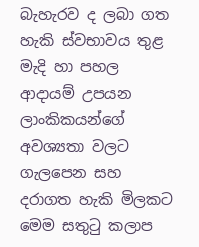බැහැරව ද ලබා ගත හැකි ස්වභාවය තුළ මැදි හා පහල ආදායම් උපයන ලාංකිකයන්ගේ අවශ්‍යතා වලට ගැලපෙන සහ දරාගත හැකි මිලකට මෙම සතුටු කලාප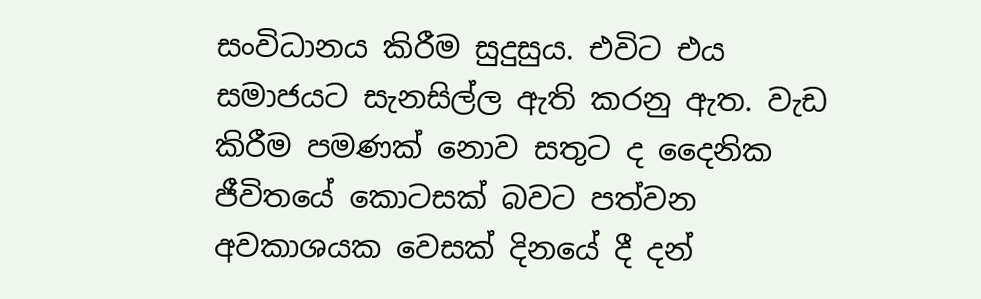සංවිධානය කිරීම සුදුසුය. එවිට එය සමාජයට සැනසිල්ල ඇති කරනු ඇත. වැඩ කිරීම පමණක් නොව සතුට ද දෛනික ජීවිතයේ කොටසක් බවට පත්වන අවකාශයක වෙසක් දිනයේ දී දන්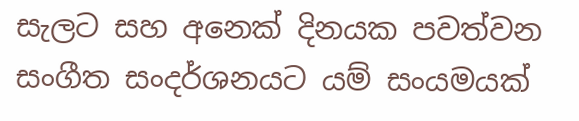සැලට සහ අනෙක් දිනයක පවත්වන සංගීත සංදර්ශනයට යම් සංයමයක්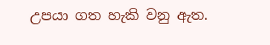උපයා ගත හැකි වනු ඇත.